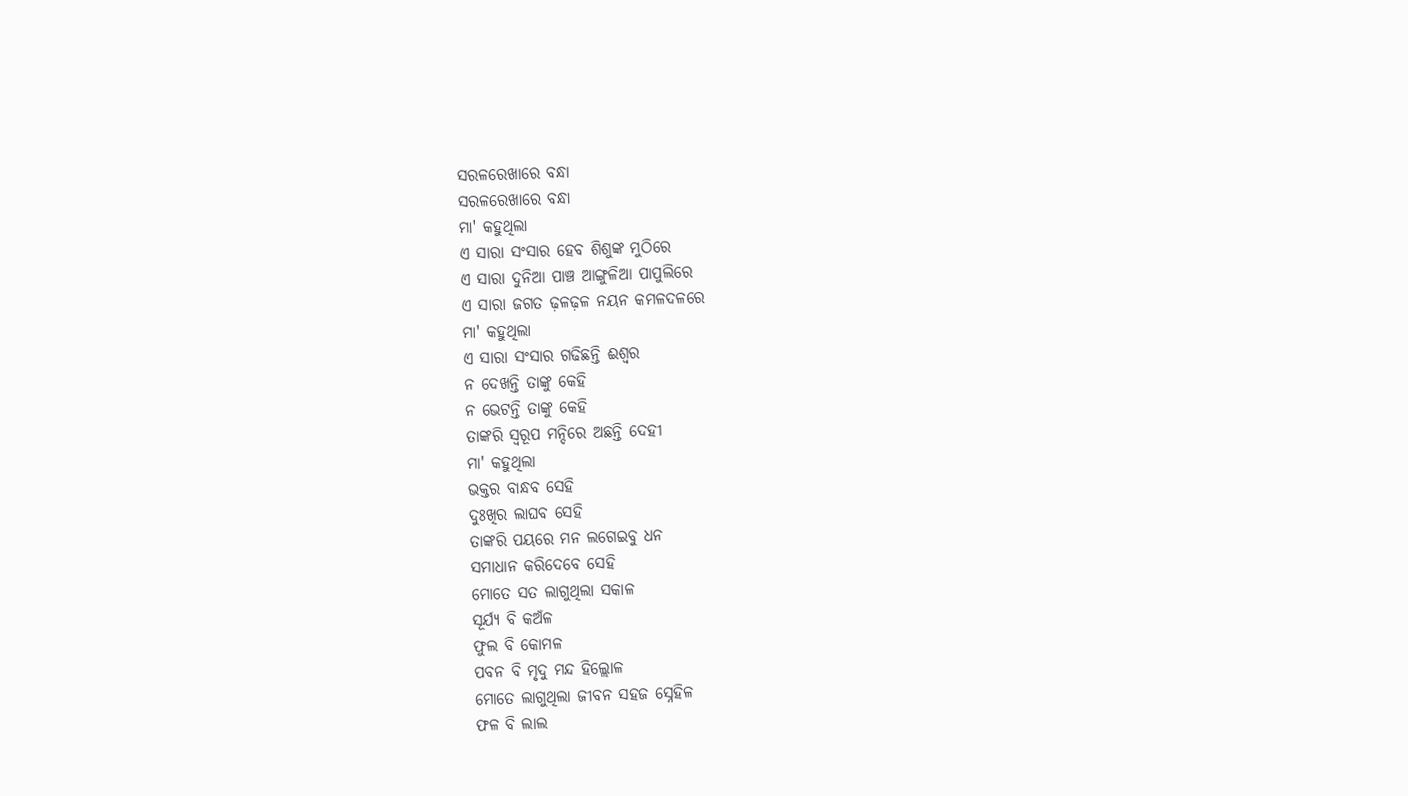ସରଳରେଖାରେ ବନ୍ଧା
ସରଳରେଖାରେ ବନ୍ଧା
ମା' କହୁଥିଲା
ଏ ସାରା ସଂସାର ହେବ ଶିଶୁଙ୍କ ମୁଠିରେ
ଏ ସାରା ଦୁନିଆ ପାଞ୍ଚ ଆଙ୍ଗୁଳିଆ ପାପୁଲିରେ
ଏ ସାରା ଜଗତ ଢ଼ଳଢ଼ଳ ନୟନ କମଳଦଳରେ
ମା' କହୁଥିଲା
ଏ ସାରା ସଂସାର ଗଢିଛନ୍ତି ଈଶ୍ବର
ନ ଦେଖନ୍ତି ତାଙ୍କୁ କେହି
ନ ଭେଟନ୍ତି ତାଙ୍କୁ କେହି
ତାଙ୍କରି ସ୍ୱରୂପ ମନ୍ଦିରେ ଅଛନ୍ତି ଦେହୀ
ମା' କହୁଥିଲା
ଭକ୍ତର ବାନ୍ଧବ ସେହି
ଦୁଃଖିର ଲାଘବ ସେହି
ତାଙ୍କରି ପୟରେ ମନ ଲଗେଇବୁ ଧନ
ସମାଧାନ କରିଦେବେ ସେହି
ମୋତେ ସତ ଲାଗୁଥିଲା ସକାଳ
ସୂର୍ଯ୍ୟ ବି କଅଁଳ
ଫୁଲ ବି କୋମଳ
ପବନ ବି ମୃଦୁ ମନ୍ଦ ହିଲ୍ଲୋଳ
ମୋତେ ଲାଗୁଥିଲା ଜୀବନ ସହଜ ସ୍ନେହିଳ
ଫଳ ବି ଲାଲ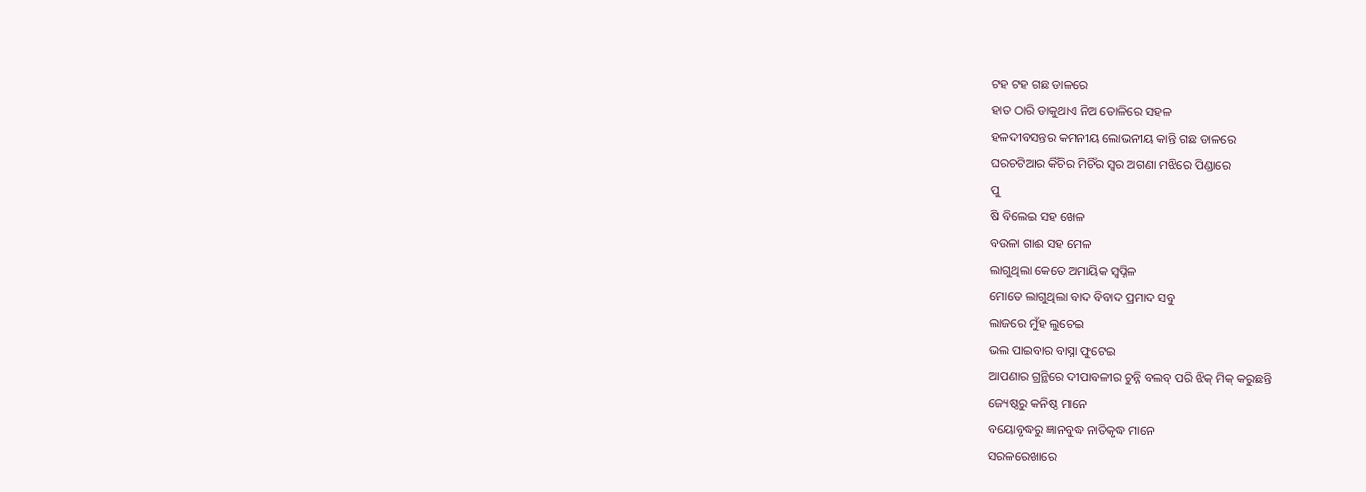ଟହ ଟହ ଗଛ ଡାଳରେ
ହାତ ଠାରି ଡାକୁଥାଏ ନିଅ ତୋଳିରେ ସହଳ
ହଳଦୀବସନ୍ତର କମନୀୟ ଲୋଭନୀୟ କାନ୍ତି ଗଛ ଡାଳରେ
ଘରଚଟିଆର କିଁଚିର ମିଚିଁର ସ୍ୱର ଅଗଣା ମଝିରେ ପିଣ୍ଡାରେ
ପୁ
ଷି ବିଲେଇ ସହ ଖେଳ
ବଉଳା ଗାଈ ସହ ମେଳ
ଲାଗୁଥିଲା କେତେ ଅମାୟିକ ସ୍ୱପ୍ନିଳ
ମୋତେ ଲାଗୁଥିଲା ବାଦ ବିବାଦ ପ୍ରମାଦ ସବୁ
ଲାଜରେ ମୁଁହ ଲୁଚେଇ
ଭଲ ପାଇବାର ବାସ୍ନା ଫୁଟେଇ
ଆପଣାର ଗ୍ରନ୍ଥିରେ ଦୀପାବଳୀର ଚୁନ୍ନି ବଲବ୍ ପରି ଝିକ୍ ମିକ୍ କରୁଛନ୍ତି
ଜ୍ୟେଷ୍ଠରୁ କନିଷ୍ଠ ମାନେ
ବୟୋବୃଦ୍ଧରୁ ଜ୍ଞାନବୁଦ୍ଧ ନାତିକୃଦ୍ଧ ମାନେ
ସରଳରେଖାରେ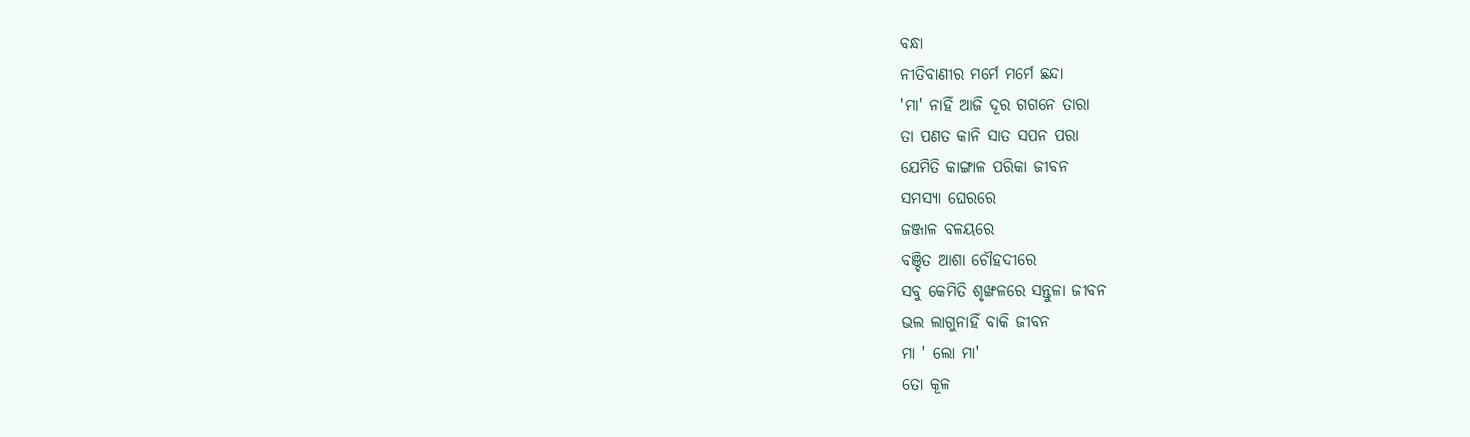ବନ୍ଧା
ନୀତିବାଣୀର ମର୍ମେ ମର୍ମେ ଛନ୍ଦା
'ମା' ନାହିଁ ଆଜି ଦୂର ଗଗନେ ତାରା
ତା ପଣତ କାନି ସାତ ସପନ ପରା
ଯେମିତି କାଙ୍ଗାଳ ପରିକା ଜୀବନ
ସମସ୍ୟା ଘେରରେ
ଜଞ୍ଜାଳ ବଳୟରେ
ବଞ୍ଚିତ ଆଶା ଚୌହଦୀରେ
ସବୁ କେମିତି ଶୃଙ୍ଖଳରେ ସନ୍ତୁଳା ଜୀବନ
ଭଲ ଲାଗୁନାହିଁ ବାକି ଜୀବନ
ମା ' ଲୋ ମା'
ତୋ କୂଳ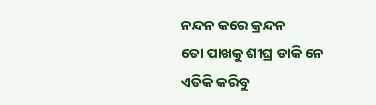ନନ୍ଦନ କରେ କ୍ରନ୍ଦନ
ତୋ ପାଖକୁ ଶୀଘ୍ର ଡାକି ନେ
ଏତିକି କରିବୁ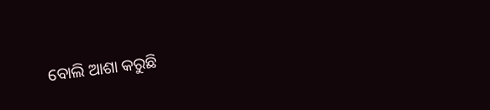ବୋଲି ଆଶା କରୁଛି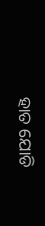ହାତ ଯୋଡି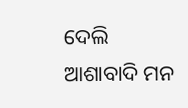ଦେଲି ଆଶାବାଦି ମନ